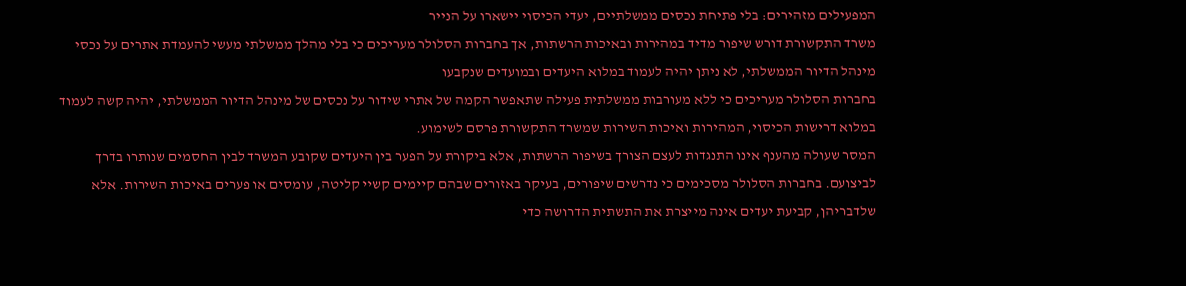המפעילים מזהירים: בלי פתיחת נכסים ממשלתיים, יעדי הכיסוי יישארו על הנייר
משרד התקשורת דורש שיפור מדיד במהירות ובאיכות הרשתות, אך בחברות הסלולר מעריכים כי בלי מהלך ממשלתי מעשי להעמדת אתרים על נכסי מינהל הדיור הממשלתי, לא ניתן יהיה לעמוד במלוא היעדים ובמועדים שנקבעו
בחברות הסלולר מעריכים כי ללא מעורבות ממשלתית פעילה שתאפשר הקמה של אתרי שידור על נכסים של מינהל הדיור הממשלתי, יהיה קשה לעמוד במלוא דרישות הכיסוי, המהירות ואיכות השירות שמשרד התקשורת פרסם לשימוע.
המסר שעולה מהענף אינו התנגדות לעצם הצורך בשיפור הרשתות, אלא ביקורת על הפער בין היעדים שקובע המשרד לבין החסמים שנותרו בדרך לביצועם. בחברות הסלולר מסכימים כי נדרשים שיפורים, בעיקר באזורים שבהם קיימים קשיי קליטה, עומסים או פערים באיכות השירות. אלא שלדבריהן, קביעת יעדים אינה מייצרת את התשתית הדרושה כדי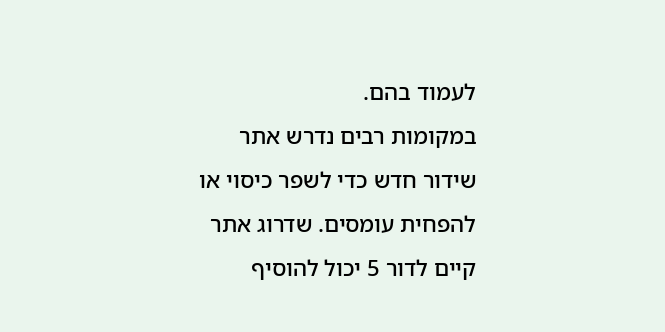לעמוד בהם.
במקומות רבים נדרש אתר שידור חדש כדי לשפר כיסוי או להפחית עומסים. שדרוג אתר קיים לדור 5 יכול להוסיף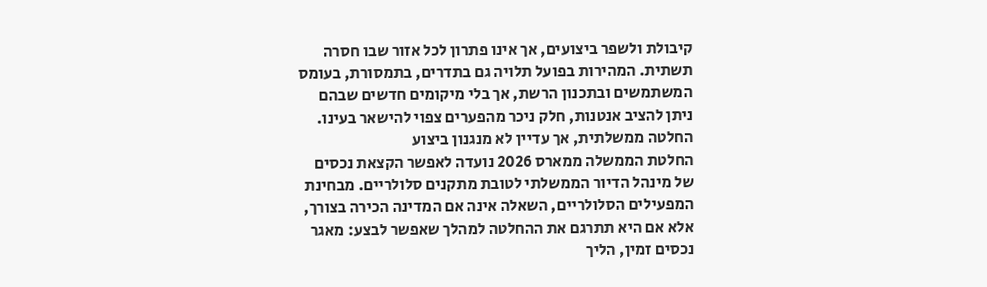קיבולת ולשפר ביצועים, אך אינו פתרון לכל אזור שבו חסרה תשתית. המהירות בפועל תלויה גם בתדרים, בתמסורת, בעומס המשתמשים ובתכנון הרשת, אך בלי מיקומים חדשים שבהם ניתן להציב אנטנות, חלק ניכר מהפערים צפוי להישאר בעינו.
החלטה ממשלתית, אך עדיין לא מנגנון ביצוע
החלטת הממשלה ממארס 2026 נועדה לאפשר הקצאת נכסים של מינהל הדיור הממשלתי לטובת מתקנים סלולריים. מבחינת המפעילים הסלולריים, השאלה אינה אם המדינה הכירה בצורך, אלא אם היא תתרגם את ההחלטה למהלך שאפשר לבצע: מאגר נכסים זמין, הליך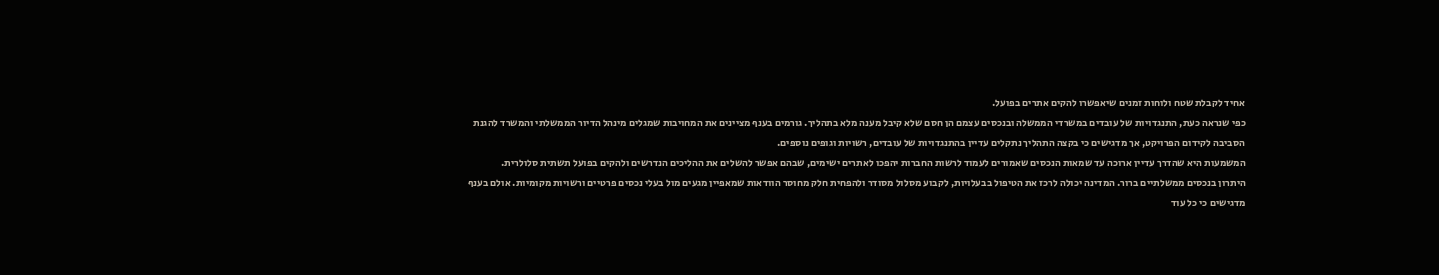אחיד לקבלת שטח ולוחות זמנים שיאפשרו להקים אתרים בפועל.
כפי שנראה כעת, התנגדויות של עובדים במשרדי הממשלה ובנכסים עצמם הן חסם שלא קיבל מענה מלא בתהליך. גורמים בענף מציינים את המחויבות שמגלים מינהל הדיור הממשלתי והמשרד להגנת הסביבה לקידום הפרויקט, אך מדגישים כי בקצה התהליך נתקלים עדיין בהתנגדויות של עובדים, רשויות וגופים נוספים.
המשמעות היא שהדרך עדיין ארוכה עד שמאות הנכסים שאמורים לעמוד לרשות החברות יהפכו לאתרים ישימים, שבהם אפשר להשלים את ההליכים הנדרשים ולהקים בפועל תשתית סלולרית.
היתרון בנכסים ממשלתיים ברור. המדינה יכולה לרכז את הטיפול בבעלויות, לקבוע מסלול מסודר ולהפחית חלק מחוסר הוודאות שמאפיין מגעים מול בעלי נכסים פרטיים ורשויות מקומיות. אולם בענף מדגישים כי כל עוד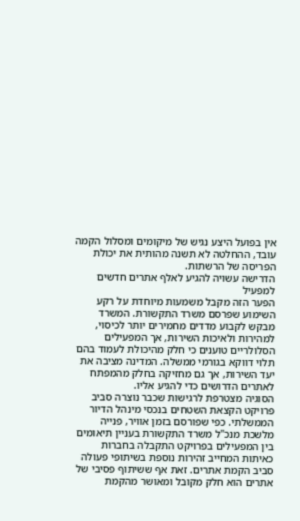אין בפועל היצע נגיש של מיקומים ומסלול הקמה עובד, ההחלטה לא תשנה מהותית את יכולת הפריסה של הרשתות.
הדרישה עשויה להגיע לאלף אתרים חדשים למפעיל
הפער הזה מקבל משמעות מיוחדת על רקע השימוע שפרסם משרד התקשורת. המשרד מבקש לקבוע מדדים מחמירים יותר לכיסוי, למהירות ולאיכות השירות, אך המפעילים הסלולריים טוענים כי חלק מהיכולת לעמוד בהם תלוי דווקא בגורמי ממשלה. המדינה מציבה את יעד השירות, אך גם מחזיקה בחלק מהמפתח לאתרים הדרושים כדי להגיע אליו.
הסוגיה מצטרפת לרגישות שכבר נוצרה סביב פרויקט הקצאת השטחים בנכסי מינהל הדיור הממשלתי. כפי שפורסם בזמן אוויר, פנייה מלשכת מנכ"ל משרד התקשורת בעניין תיאומים בין המפעילים בפרויקט התקבלה בחברות כאיתות המחייב זהירות נוספת בשיתופי פעולה סביב הקמת אתרים. זאת אף ששיתוף פסיבי של אתרים הוא חלק מקובל ומאושר מהקמת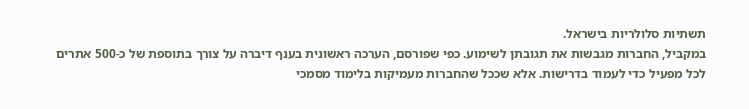תשתיות סלולריות בישראל.
במקביל, החברות מגבשות את תגובתן לשימוע. כפי שפורסם, הערכה ראשונית בענף דיברה על צורך בתוספת של כ-500 אתרים לכל מפעיל כדי לעמוד בדרישות. אלא שככל שהחברות מעמיקות בלימוד מסמכי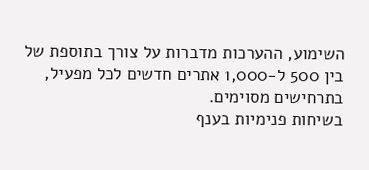השימוע, ההערכות מדברות על צורך בתוספת של בין 500 ל-1,000 אתרים חדשים לכל מפעיל, בתרחישים מסוימים.
בשיחות פנימיות בענף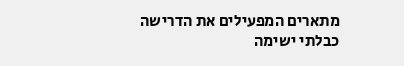מתארים המפעילים את הדרישה כבלתי ישימה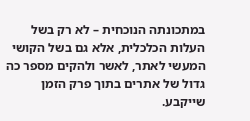במתכונתה הנוכחית – לא רק בשל העלות הכלכלית, אלא גם בשל הקושי המעשי לאתר, לאשר ולהקים מספר כה גדול של אתרים בתוך פרק הזמן שייקבע.